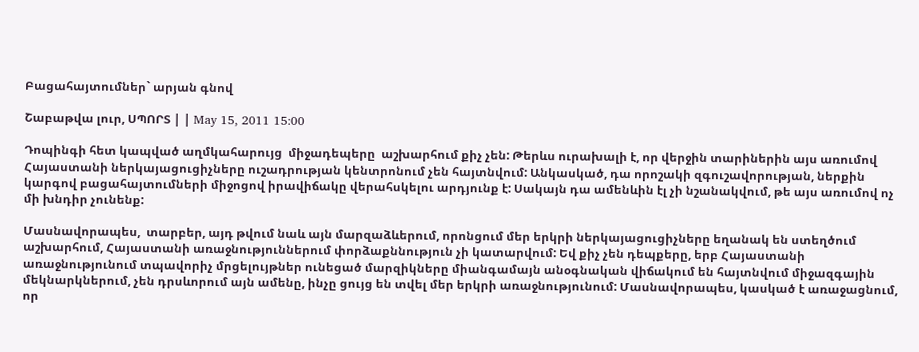Բացահայտումներ` արյան գնով

Շաբաթվա լուր, ՍՊՈՐՏ | | May 15, 2011 15:00

Դոպինգի հետ կապված աղմկահարույց  միջադեպերը  աշխարհում քիչ չեն: Թերևս ուրախալի է, որ վերջին տարիներին այս առումով Հայաստանի ներկայացուցիչները ուշադրության կենտրոնում չեն հայտնվում: Անկասկած, դա որոշակի զգուշավորության, ներքին կարգով բացահայտումների միջոցով իրավիճակը վերահսկելու արդյունք է: Սակայն դա ամենևին էլ չի նշանակվում, թե այս առումով ոչ մի խնդիր չունենք:

Մասնավորապես,  տարբեր, այդ թվում նաև այն մարզաձևերում, որոնցում մեր երկրի ներկայացուցիչները եղանակ են ստեղծում աշխարհում, Հայաստանի առաջնություններում փորձաքննություն չի կատարվում: Եվ քիչ չեն դեպքերը, երբ Հայաստանի առաջնությունում տպավորիչ մրցելույթներ ունեցած մարզիկները միանգամայն անօգնական վիճակում են հայտնվում միջազգային մեկնարկներում, չեն դրսևորում այն ամենը, ինչը ցույց են տվել մեր երկրի առաջնությունում: Մասնավորապես, կասկած է առաջացնում, որ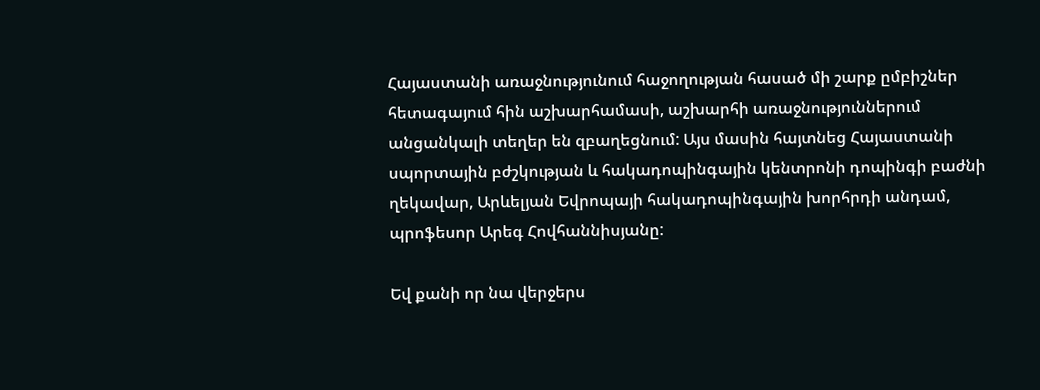Հայաստանի առաջնությունում հաջողության հասած մի շարք ըմբիշներ հետագայում հին աշխարհամասի, աշխարհի առաջնություններում անցանկալի տեղեր են զբաղեցնում: Այս մասին հայտնեց Հայաստանի սպորտային բժշկության և հակադոպինգային կենտրոնի դոպինգի բաժնի ղեկավար, Արևելյան Եվրոպայի հակադոպինգային խորհրդի անդամ, պրոֆեսոր Արեգ Հովհաննիսյանը:

Եվ քանի որ նա վերջերս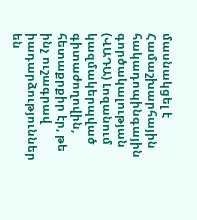մասնակցել է Համաշխարհային հակադոպինգային գործակալության (ՎԱԴԱ) Լոզանում կազմակերպված գիտաժողովին, հետաքրքիր էր, թե ինչ ուշագրավ իադարձություններ են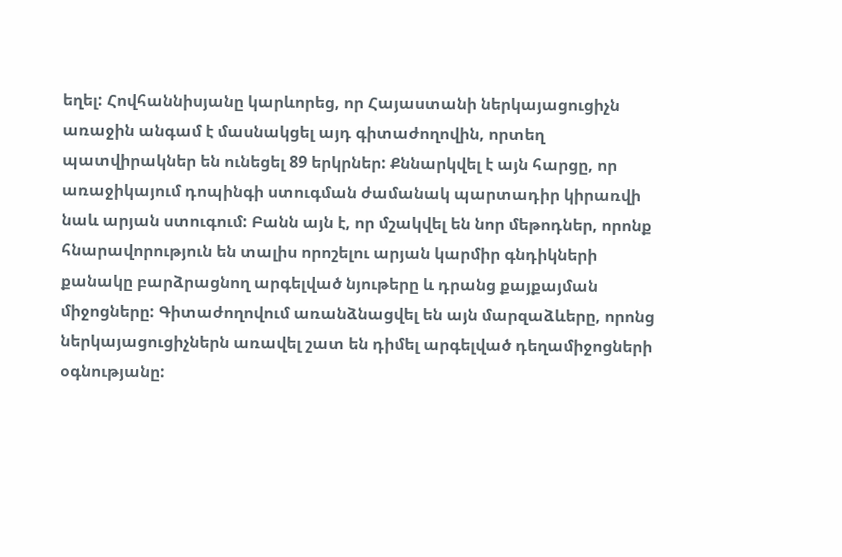եղել: Հովհաննիսյանը կարևորեց, որ Հայաստանի ներկայացուցիչն առաջին անգամ է մասնակցել այդ գիտաժողովին, որտեղ պատվիրակներ են ունեցել 89 երկրներ: Քննարկվել է այն հարցը, որ առաջիկայում դոպինգի ստուգման ժամանակ պարտադիր կիրառվի նաև արյան ստուգում: Բանն այն է, որ մշակվել են նոր մեթոդներ, որոնք հնարավորություն են տալիս որոշելու արյան կարմիր գնդիկների քանակը բարձրացնող արգելված նյութերը և դրանց քայքայման միջոցները: Գիտաժողովում առանձնացվել են այն մարզաձևերը, որոնց ներկայացուցիչներն առավել շատ են դիմել արգելված դեղամիջոցների օգնությանը: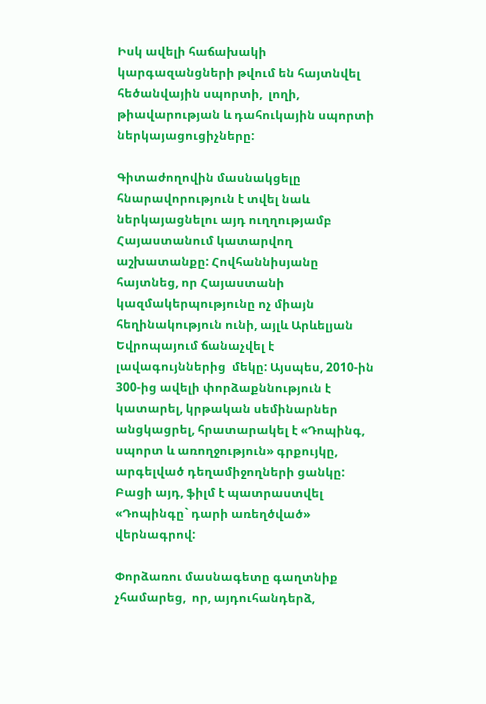Իսկ ավելի հաճախակի կարգազանցների թվում են հայտնվել հեծանվային սպորտի,  լողի, թիավարության և դահուկային սպորտի ներկայացուցիչները:

Գիտաժողովին մասնակցելը հնարավորություն է տվել նաև ներկայացնելու այդ ուղղությամբ Հայաստանում կատարվող աշխատանքը: Հովհաննիսյանը հայտնեց, որ Հայաստանի կազմակերպությունը ոչ միայն հեղինակություն ունի, այլև Արևելյան Եվրոպայում ճանաչվել է  լավագույններից  մեկը: Այսպես, 2010-ին 300-ից ավելի փորձաքննություն է կատարել, կրթական սեմինարներ անցկացրել, հրատարակել է «Դոպինգ, սպորտ և առողջություն» գրքույկը, արգելված դեղամիջողների ցանկը: Բացի այդ, ֆիլմ է պատրաստվել «Դոպինգը` դարի առեղծված» վերնագրով:

Փորձառու մասնագետը գաղտնիք չհամարեց,  որ, այդուհանդերձ,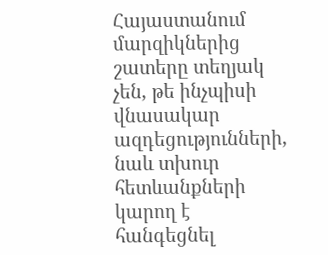Հայաստանում մարզիկներից շատերը տեղյակ չեն, թե ինչպիսի վնասակար ազդեցությունների, նաև տխուր հետևանքների կարող է հանգեցնել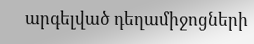արգելված դեղամիջոցների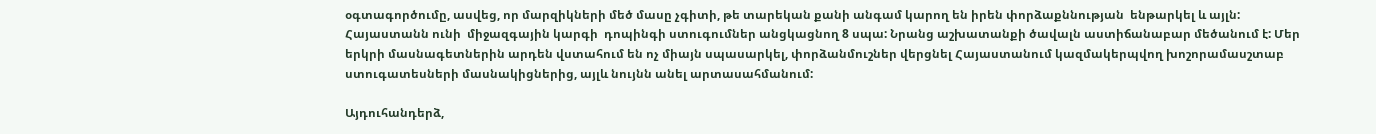օգտագործումը, ասվեց, որ մարզիկների մեծ մասը չգիտի, թե տարեկան քանի անգամ կարող են իրեն փորձաքննության  ենթարկել և այլն: Հայաստանն ունի  միջազգային կարգի  դոպինգի ստուգումներ անցկացնող 8 սպա: Նրանց աշխատանքի ծավալն աստիճանաբար մեծանում է: Մեր երկրի մասնագետներին արդեն վստահում են ոչ միայն սպասարկել, փորձանմուշներ վերցնել Հայաստանում կազմակերպվող խոշորամասշտաբ ստուգատեսների մասնակիցներից, այլև նույնն անել արտասահմանում:

Այդուհանդերձ,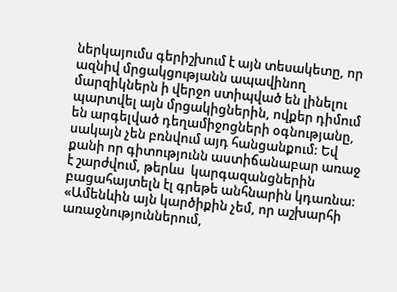ներկայումս գերիշխում է այն տեսակետը, որ ազնիվ մրցակցությանն ապավինող մարզիկներն ի վերջո ստիպված են լինելու պարտվել այն մրցակիցներին, ովքեր դիմում են արգելված դեղամիջոցների օգնությանը, սակայն չեն բռնվում այդ հանցանքում: Եվ քանի որ գիտությունն աստիճանաբար առաջ է շարժվում, թերևս  կարգազանցներին բացահայտելն էլ գրեթե անհնարին կդառնա: «Ամենևին այն կարծիքին չեմ, որ աշխարհի առաջնություններում,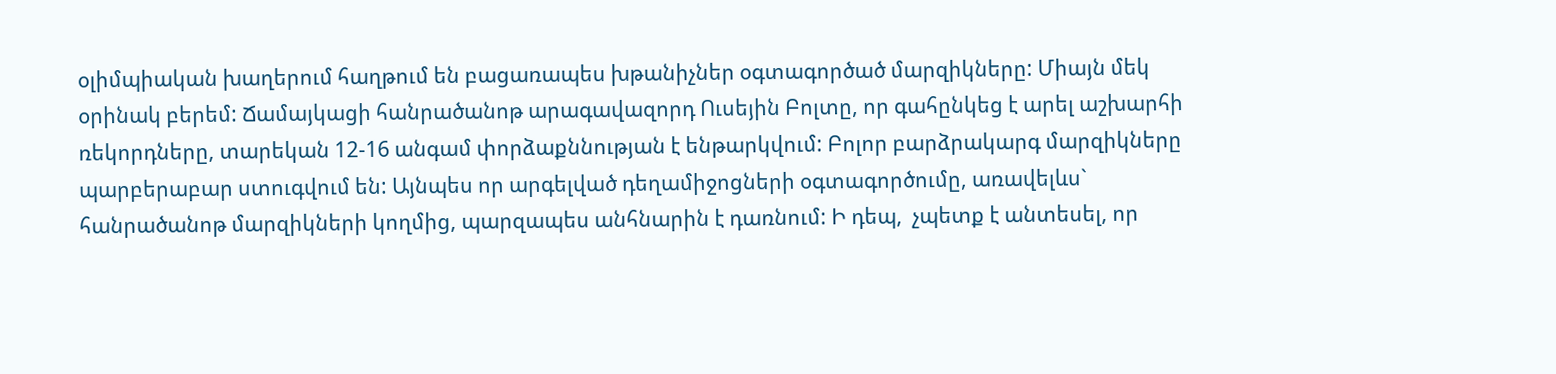օլիմպիական խաղերում հաղթում են բացառապես խթանիչներ օգտագործած մարզիկները: Միայն մեկ օրինակ բերեմ: Ճամայկացի հանրածանոթ արագավազորդ Ուսեյին Բոլտը, որ գահընկեց է արել աշխարհի ռեկորդները, տարեկան 12-16 անգամ փորձաքննության է ենթարկվում: Բոլոր բարձրակարգ մարզիկները պարբերաբար ստուգվում են: Այնպես որ արգելված դեղամիջոցների օգտագործումը, առավելևս` հանրածանոթ մարզիկների կողմից, պարզապես անհնարին է դառնում: Ի դեպ,  չպետք է անտեսել, որ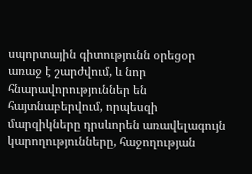սպորտային գիտությունն օրեցօր առաջ է շարժվում, և նոր հնարավորություններ են հայտնաբերվում, որպեսզի մարզիկները դրսևորեն առավելագույն կարողությունները, հաջողության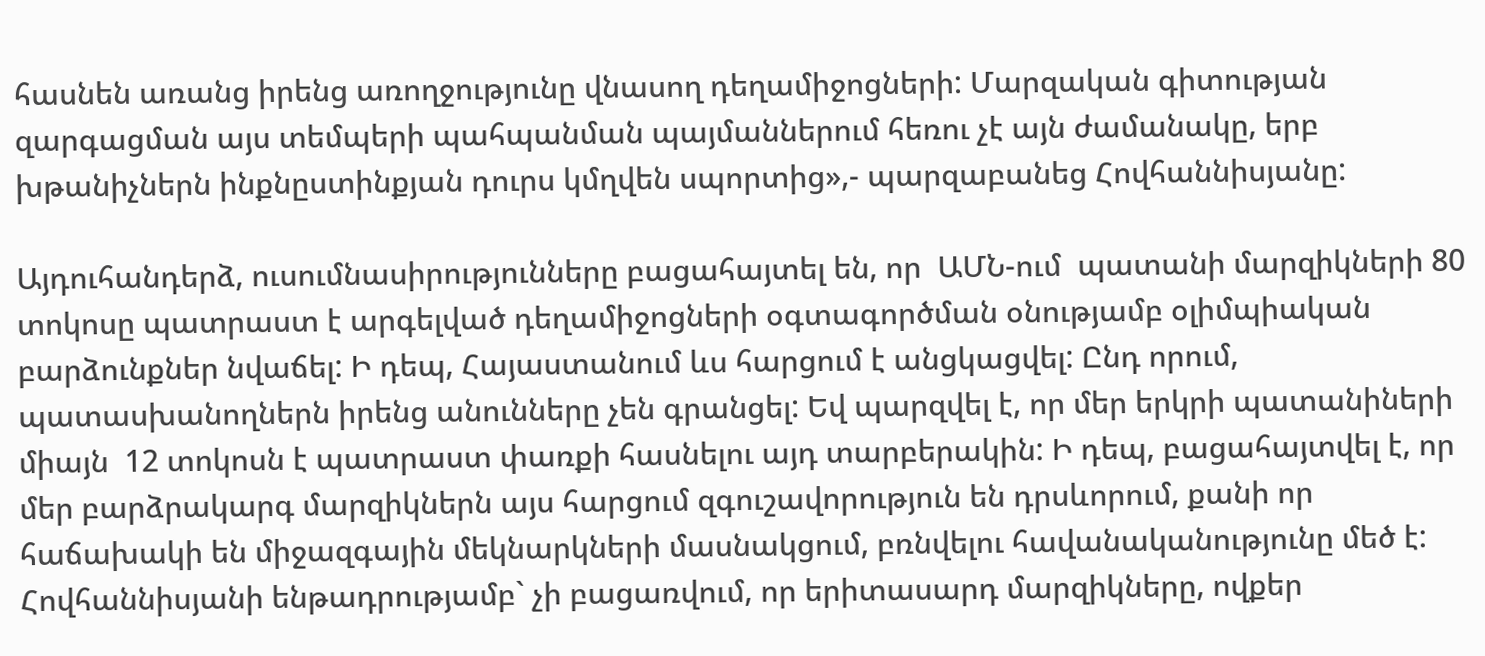հասնեն առանց իրենց առողջությունը վնասող դեղամիջոցների: Մարզական գիտության զարգացման այս տեմպերի պահպանման պայմաններում հեռու չէ այն ժամանակը, երբ խթանիչներն ինքնըստինքյան դուրս կմղվեն սպորտից»,- պարզաբանեց Հովհաննիսյանը:

Այդուհանդերձ, ուսումնասիրությունները բացահայտել են, որ  ԱՄՆ-ում  պատանի մարզիկների 80 տոկոսը պատրաստ է արգելված դեղամիջոցների օգտագործման օնությամբ օլիմպիական բարձունքներ նվաճել: Ի դեպ, Հայաստանում ևս հարցում է անցկացվել: Ընդ որում, պատասխանողներն իրենց անունները չեն գրանցել: Եվ պարզվել է, որ մեր երկրի պատանիների միայն  12 տոկոսն է պատրաստ փառքի հասնելու այդ տարբերակին: Ի դեպ, բացահայտվել է, որ մեր բարձրակարգ մարզիկներն այս հարցում զգուշավորություն են դրսևորում, քանի որ հաճախակի են միջազգային մեկնարկների մասնակցում, բռնվելու հավանականությունը մեծ է: Հովհաննիսյանի ենթադրությամբ` չի բացառվում, որ երիտասարդ մարզիկները, ովքեր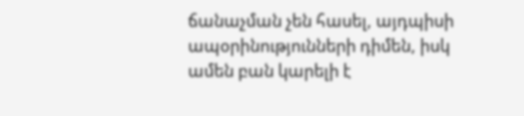ճանաչման չեն հասել, այդպիսի ապօրինությունների դիմեն, իսկ ամեն բան կարելի է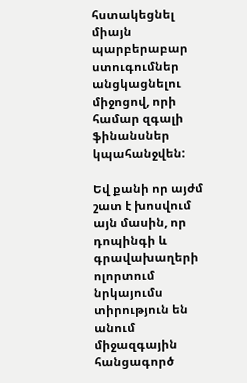հստակեցնել միայն պարբերաբար ստուգումներ անցկացնելու միջոցով, որի համար զգալի  ֆինանսներ կպահանջվեն:

Եվ քանի որ այժմ  շատ է խոսվում այն մասին, որ դոպինգի և գրավախաղերի ոլորտում նրկայումս տիրություն են անում միջազգային հանցագործ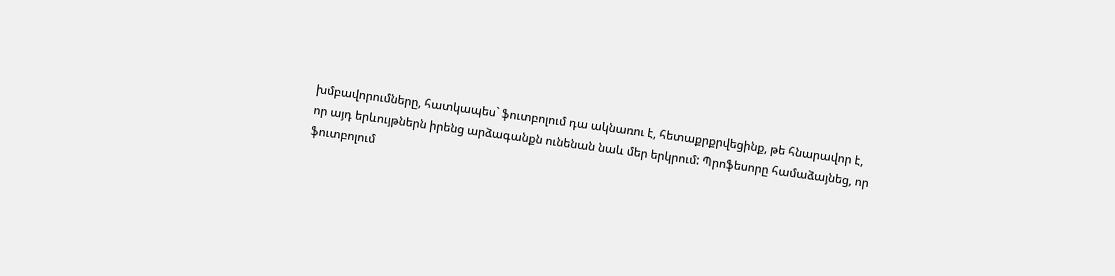խմբավորումները, հատկապես` ֆուտբոլում դա ակնառու է, հետաքրքրվեցինք, թե հնարավոր է,  որ այդ երևույթներն իրենց արձագանքն ունենան նաև մեր երկրում: Պրոֆեսորը համաձայնեց, որ ֆուտբոլում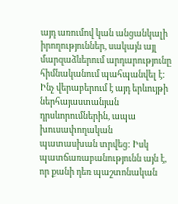այդ առումով կան անցանկալի իրողություններ, սակայն այլ մարզաձևերում արդարությունը հիմնականում պահպանվել է: Ինչ վերաբերում է այդ երևույթի ներհայաստանյան դրսևորումներին, ապա խուսափողական պատասխան տրվեց: Իսկ պատճառաբանությունն այն է, որ քանի դեռ պաշտոնական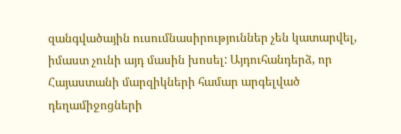զանգվածային ուսումնասիրություններ չեն կատարվել, իմաստ չունի այդ մասին խոսել: Այդուհանդերձ, որ Հայաստանի մարզիկների համար արգելված դեղամիջոցների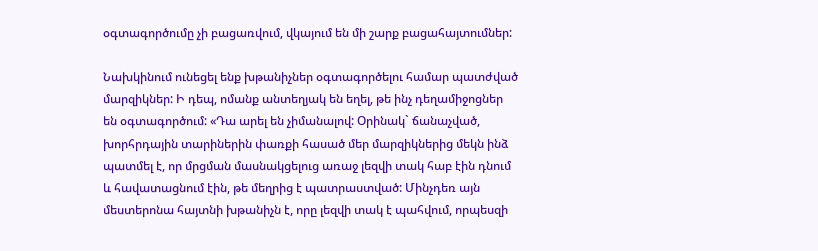օգտագործումը չի բացառվում, վկայում են մի շարք բացահայտումներ:

Նախկինում ունեցել ենք խթանիչներ օգտագործելու համար պատժված մարզիկներ: Ի դեպ, ոմանք անտեղյակ են եղել, թե ինչ դեղամիջոցներ են օգտագործում: «Դա արել են չիմանալով: Օրինակ` ճանաչված, խորհրդային տարիներին փառքի հասած մեր մարզիկներից մեկն ինձ պատմել է, որ մրցման մասնակցելուց առաջ լեզվի տակ հաբ էին դնում և հավատացնում էին, թե մեղրից է պատրաստված: Մինչդեռ այն մեստերոնա հայտնի խթանիչն է, որը լեզվի տակ է պահվում, որպեսզի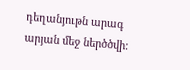դեղանյութն արագ արյան մեջ ներծծվի: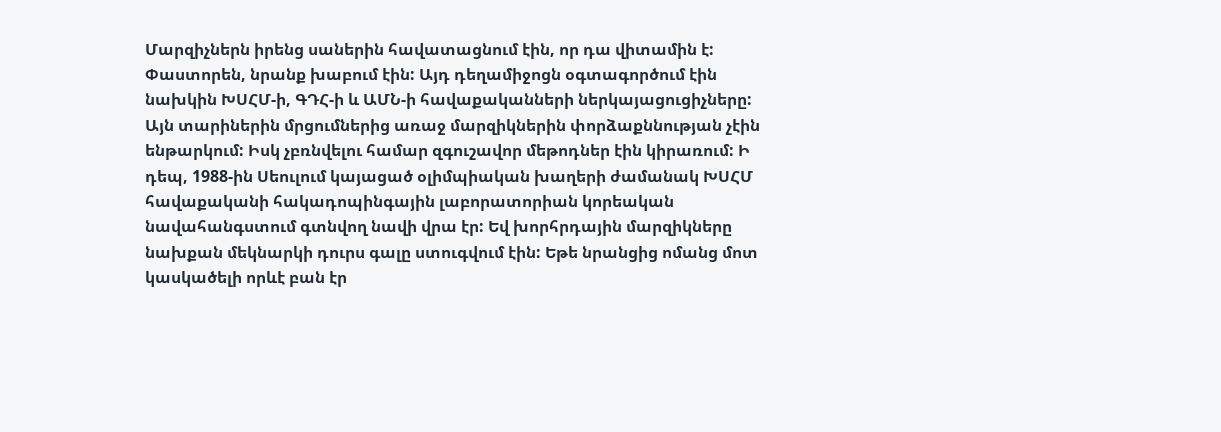Մարզիչներն իրենց սաներին հավատացնում էին, որ դա վիտամին է: Փաստորեն, նրանք խաբում էին: Այդ դեղամիջոցն օգտագործում էին  նախկին ԽՍՀՄ-ի, ԳԴՀ-ի և ԱՄՆ-ի հավաքականների ներկայացուցիչները: Այն տարիներին մրցումներից առաջ մարզիկներին փորձաքննության չէին ենթարկում: Իսկ չբռնվելու համար զգուշավոր մեթոդներ էին կիրառում: Ի դեպ, 1988-ին Սեուլում կայացած օլիմպիական խաղերի ժամանակ ԽՍՀՄ հավաքականի հակադոպինգային լաբորատորիան կորեական նավահանգստում գտնվող նավի վրա էր: Եվ խորհրդային մարզիկները նախքան մեկնարկի դուրս գալը ստուգվում էին: Եթե նրանցից ոմանց մոտ կասկածելի որևէ բան էր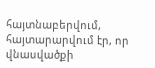հայտնաբերվում, հայտարարվում էր, որ վնասվածքի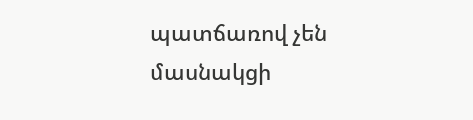պատճառով չեն մասնակցի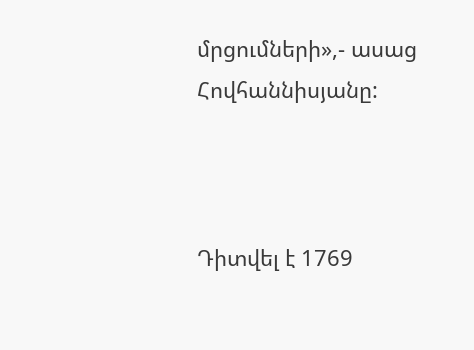մրցումների»,- ասաց Հովհաննիսյանը:



Դիտվել է 1769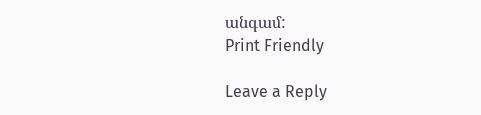անգամ:
Print Friendly

Leave a Reply